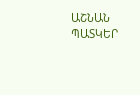ԱՇՆԱՆ ՊԱՏԿԵՐ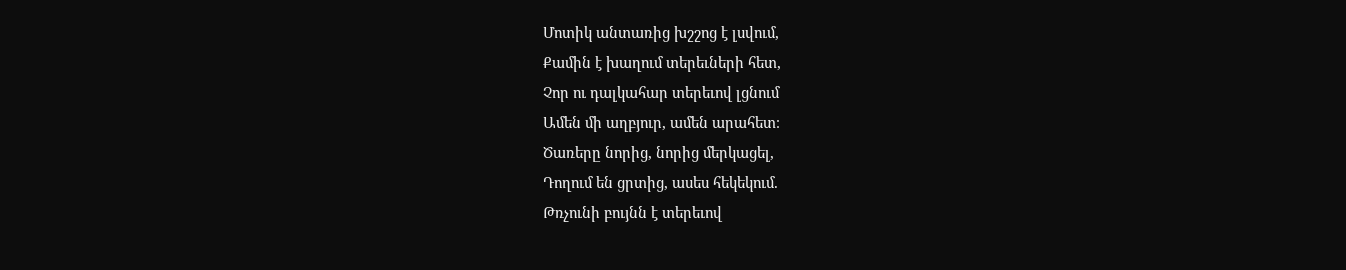Մոտիկ անտառից խշշոց է լսվում,
Քամին է խաղում տերեւների հետ,
Չոր ու դալկահար տերեւով լցնում
Ամեն մի աղբյուր, ամեն արահետ։
Ծառերը նորից, նորից մերկացել,
Դողում են ցրտից, ասես հեկեկում.
Թռչունի բույնն է տերեւով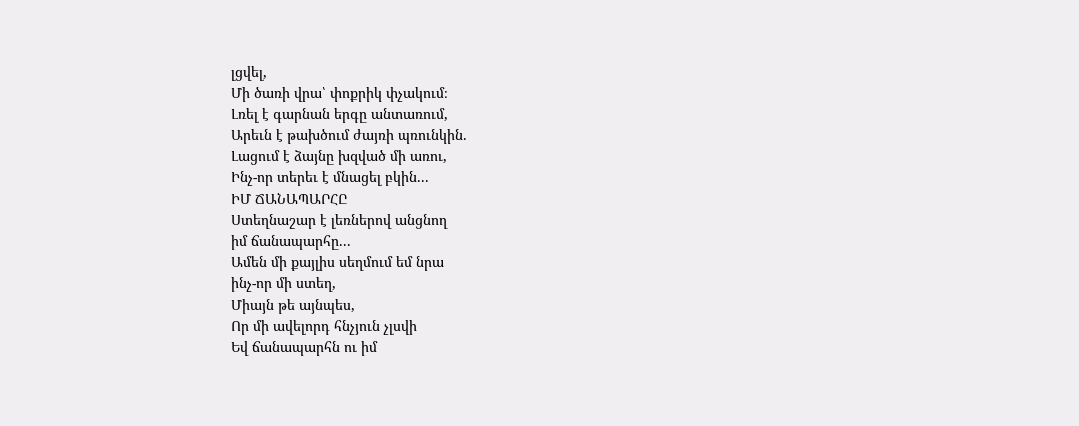լցվել,
Մի ծառի վրա՝ փոքրիկ փչակում։
Լռել է գարնան երգը անտառում,
Արեւն է թախծում ժայռի պռունկին.
Լացում է ձայնը խզված մի առու,
Ինչ-որ տերեւ է մնացել բկին...
ԻՄ ՃԱՆԱՊԱՐՀԸ
Ստեղնաշար է լեռներով անցնող
իմ ճանապարհը...
Ամեն մի քայլիս սեղմում եմ նրա
ինչ-որ մի ստեղ,
Միայն թե այնպես,
Որ մի ավելորդ հնչյուն չլսվի
Եվ ճանապարհն ու իմ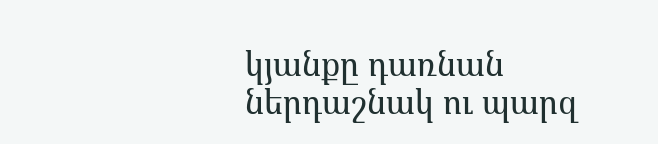կյանքը դառնան
ներդաշնակ ու պարզ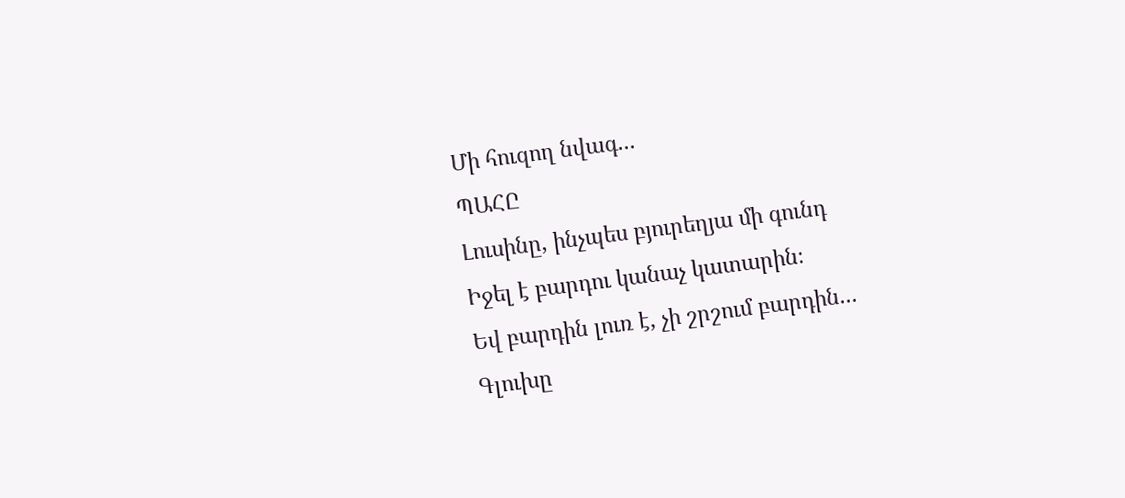Մի հուզող նվագ...
ՊԱՀԸ
Լուսինը, ինչպես բյուրեղյա մի գունդ
Իջել է բարդու կանաչ կատարին։
Եվ բարդին լուռ է, չի շրշում բարդին...
Գլուխը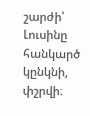շարժի՝
Լուսինը հանկարծ կընկնի, փշրվի։